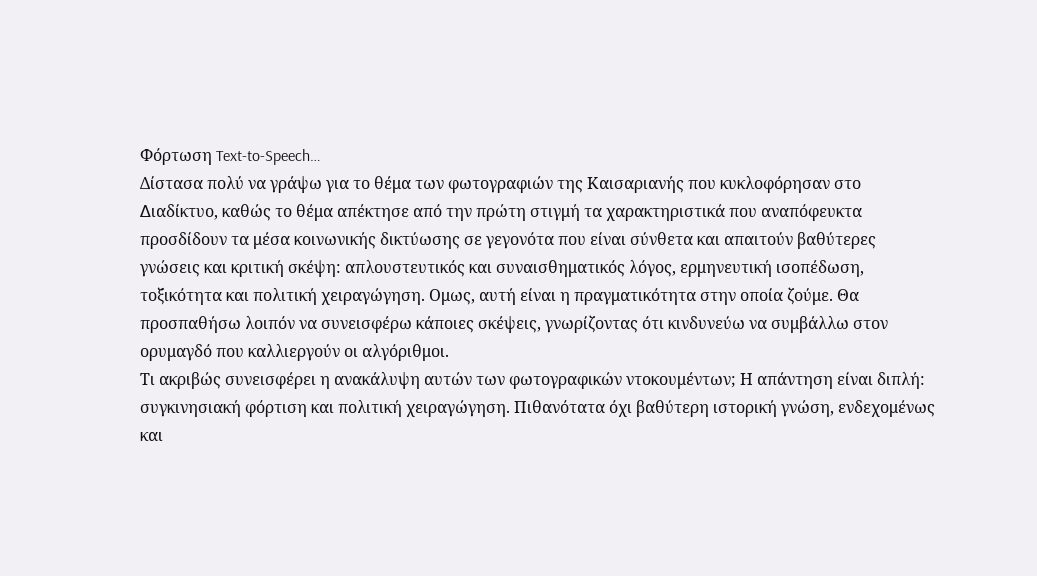Φόρτωση Text-to-Speech…
Δίστασα πολύ να γράψω για το θέμα των φωτογραφιών της Καισαριανής που κυκλοφόρησαν στο ∆ιαδίκτυο, καθώς το θέμα απέκτησε από την πρώτη στιγμή τα χαρακτηριστικά που αναπόφευκτα προσδίδουν τα μέσα κοινωνικής δικτύωσης σε γεγονότα που είναι σύνθετα και απαιτούν βαθύτερες γνώσεις και κριτική σκέψη: απλουστευτικός και συναισθηματικός λόγος, ερμηνευτική ισοπέδωση, τοξικότητα και πολιτική χειραγώγηση. Oμως, αυτή είναι η πραγματικότητα στην οποία ζούμε. Θα προσπαθήσω λοιπόν να συνεισφέρω κάποιες σκέψεις, γνωρίζοντας ότι κινδυνεύω να συμβάλλω στον ορυμαγδό που καλλιεργούν οι αλγόριθμοι.
Τι ακριβώς συνεισφέρει η ανακάλυψη αυτών των φωτογραφικών ντοκουμέντων; Η απάντηση είναι διπλή: συγκινησιακή φόρτιση και πολιτική χειραγώγηση. Πιθανότατα όχι βαθύτερη ιστορική γνώση, ενδεχομένως και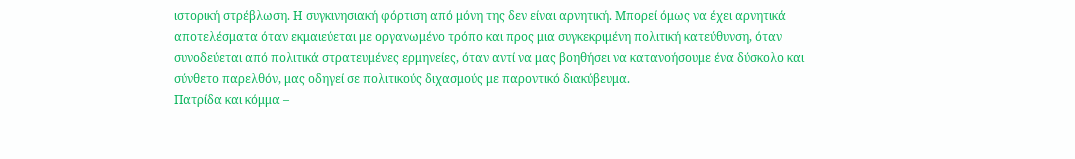ιστορική στρέβλωση. Η συγκινησιακή φόρτιση από μόνη της δεν είναι αρνητική. Μπορεί όμως να έχει αρνητικά αποτελέσματα όταν εκμαιεύεται με οργανωμένο τρόπο και προς μια συγκεκριμένη πολιτική κατεύθυνση, όταν συνοδεύεται από πολιτικά στρατευμένες ερμηνείες, όταν αντί να μας βοηθήσει να κατανοήσουμε ένα δύσκολο και σύνθετο παρελθόν, μας οδηγεί σε πολιτικούς διχασμούς με παροντικό διακύβευμα.
Πατρίδα και κόμμα –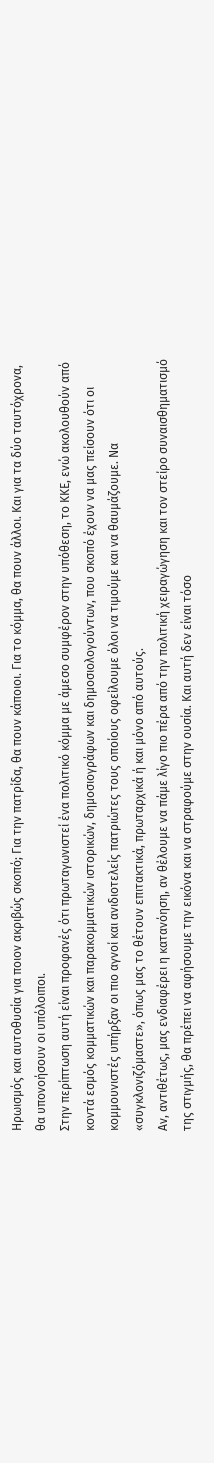Hρωισμός και αυτοθυσία για ποιον ακριβώς σκοπό; Για την πατρίδα, θα πουν κάποιοι. Για το κόμμα, θα πουν άλλοι. Και για τα δύο ταυτόχρονα, θα υπονοήσουν οι υπόλοιποι.
Στην περίπτωση αυτή είναι προφανές ότι πρωταγωνιστεί ένα πολιτικό κόμμα με άμεσο συμφέρον στην υπόθεση, το ΚΚΕ, ενώ ακολουθούν από κοντά εσμός κομματικών και παρακομματικών ιστορικών, δημοσιογράφων και δημοσιολογούντων, που σκοπό έχουν να μας πείσουν ότι οι κομμουνιστές υπήρξαν οι πιο αγνοί και ανιδιοτελείς πατριώτες τους οποίους οφείλουμε όλοι να τιμούμε και να θαυμάζουμε. Να «συγκλονιζόμαστε», όπως μας το θέτουν επιτακτικά, πρωταρχικά ή και μόνο από αυτούς.
Αν, αντιθέτως, μας ενδιαφέρει η κατανόηση, αν θέλουμε να πάμε λίγο πιο πέρα από την πολιτική χειραγώγηση και τον στείρο συναισθηματισμό της στιγμής, θα πρέπει να αφήσουμε την εικόνα και να στραφούμε στην ουσία. Και αυτή δεν είναι τόσο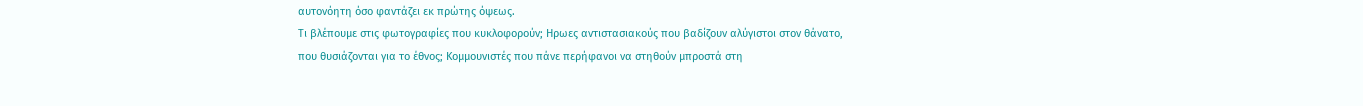αυτονόητη όσο φαντάζει εκ πρώτης όψεως.
Τι βλέπουμε στις φωτογραφίες που κυκλοφορούν; Hρωες αντιστασιακούς που βαδίζουν αλύγιστοι στον θάνατο, που θυσιάζονται για το έθνος; Κομμουνιστές που πάνε περήφανοι να στηθούν μπροστά στη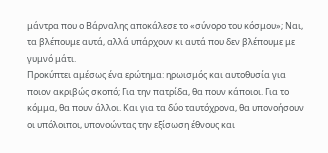μάντρα που ο Βάρναλης αποκάλεσε το «σύνορο του κόσμου»; Ναι, τα βλέπουμε αυτά, αλλά υπάρχουν κι αυτά που δεν βλέπουμε με γυμνό μάτι.
Προκύπτει αμέσως ένα ερώτημα: ηρωισμός και αυτοθυσία για ποιον ακριβώς σκοπό; Για την πατρίδα, θα πουν κάποιοι. Για το κόμμα, θα πουν άλλοι. Και για τα δύο ταυτόχρονα, θα υπονοήσουν οι υπόλοιποι, υπονοώντας την εξίσωση έθνους και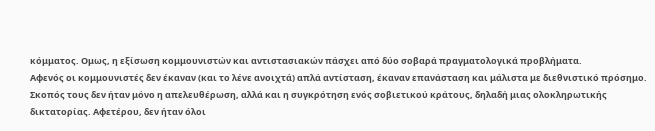κόμματος. Oμως, η εξίσωση κομμουνιστών και αντιστασιακών πάσχει από δύο σοβαρά πραγματολογικά προβλήματα.
Αφενός οι κομμουνιστές δεν έκαναν (και το λένε ανοιχτά) απλά αντίσταση, έκαναν επανάσταση και μάλιστα με διεθνιστικό πρόσημο. Σκοπός τους δεν ήταν μόνο η απελευθέρωση, αλλά και η συγκρότηση ενός σοβιετικού κράτους, δηλαδή μιας ολοκληρωτικής δικτατορίας. Αφετέρου, δεν ήταν όλοι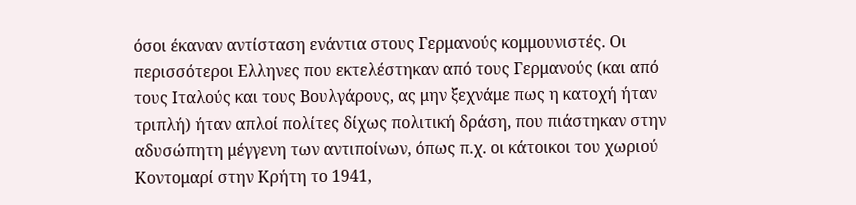όσοι έκαναν αντίσταση ενάντια στους Γερμανούς κομμουνιστές. Οι περισσότεροι Eλληνες που εκτελέστηκαν από τους Γερμανούς (και από τους Ιταλούς και τους Βουλγάρους, ας μην ξεχνάμε πως η κατοχή ήταν τριπλή) ήταν απλοί πολίτες δίχως πολιτική δράση, που πιάστηκαν στην αδυσώπητη μέγγενη των αντιποίνων, όπως π.χ. οι κάτοικοι του χωριού Κοντομαρί στην Κρήτη το 1941,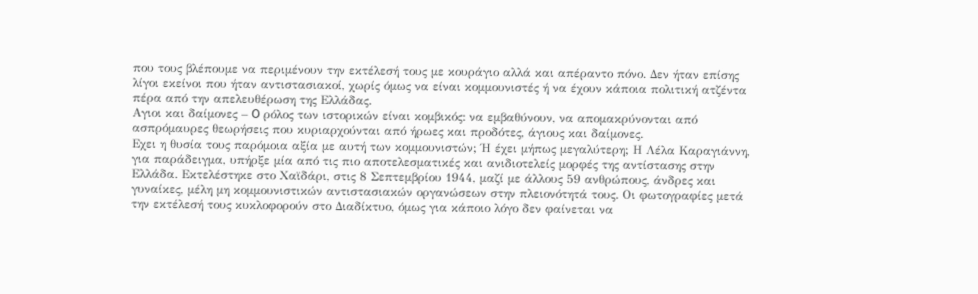που τους βλέπουμε να περιμένουν την εκτέλεσή τους με κουράγιο αλλά και απέραντο πόνο. Δεν ήταν επίσης λίγοι εκείνοι που ήταν αντιστασιακοί, χωρίς όμως να είναι κομμουνιστές ή να έχουν κάποια πολιτική ατζέντα πέρα από την απελευθέρωση της Ελλάδας.
Αγιοι και δαίμονες – O ρόλος των ιστορικών είναι κομβικός: να εμβαθύνουν, να απομακρύνονται από ασπρόμαυρες θεωρήσεις που κυριαρχούνται από ήρωες και προδότες, άγιους και δαίμονες.
Eχει η θυσία τους παρόμοια αξία με αυτή των κομμουνιστών; Ή έχει μήπως μεγαλύτερη; Η Λέλα Καραγιάννη, για παράδειγμα, υπήρξε μία από τις πιο αποτελεσματικές και ανιδιοτελείς μορφές της αντίστασης στην Ελλάδα. Εκτελέστηκε στο Χαϊδάρι, στις 8 Σεπτεμβρίου 1944, μαζί με άλλους 59 ανθρώπους, άνδρες και γυναίκες, μέλη μη κομμουνιστικών αντιστασιακών οργανώσεων στην πλειονότητά τους. Οι φωτογραφίες μετά την εκτέλεσή τους κυκλοφορούν στο Διαδίκτυο, όμως για κάποιο λόγο δεν φαίνεται να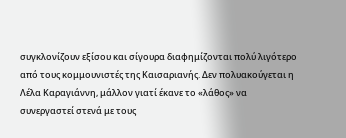συγκλονίζουν εξίσου και σίγουρα διαφημίζονται πολύ λιγότερο από τους κομμουνιστές της Καισαριανής. Δεν πολυακούγεται η Λέλα Καραγιάννη, μάλλον γιατί έκανε το «λάθος» να συνεργαστεί στενά με τους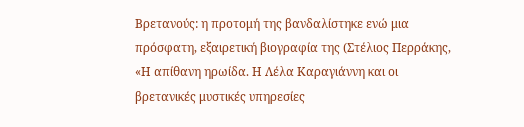Βρετανούς: η προτομή της βανδαλίστηκε ενώ μια πρόσφατη, εξαιρετική βιογραφία της (Στέλιος Περράκης, «Η απίθανη ηρωίδα. Η Λέλα Καραγιάννη και οι βρετανικές μυστικές υπηρεσίες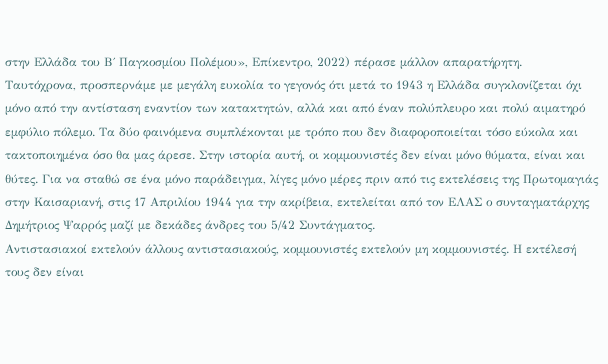στην Ελλάδα του Β΄ Παγκοσμίου Πολέμου», Επίκεντρο, 2022) πέρασε μάλλον απαρατήρητη.
Ταυτόχρονα, προσπερνάμε με μεγάλη ευκολία το γεγονός ότι μετά το 1943 η Ελλάδα συγκλονίζεται όχι μόνο από την αντίσταση εναντίον των κατακτητών, αλλά και από έναν πολύπλευρο και πολύ αιματηρό εμφύλιο πόλεμο. Τα δύο φαινόμενα συμπλέκονται με τρόπο που δεν διαφοροποιείται τόσο εύκολα και τακτοποιημένα όσο θα μας άρεσε. Στην ιστορία αυτή, οι κομμουνιστές δεν είναι μόνο θύματα, είναι και θύτες. Για να σταθώ σε ένα μόνο παράδειγμα, λίγες μόνο μέρες πριν από τις εκτελέσεις της Πρωτομαγιάς στην Καισαριανή, στις 17 Απριλίου 1944 για την ακρίβεια, εκτελείται από τον ΕΛΑΣ ο συνταγματάρχης Δημήτριος Ψαρρός μαζί με δεκάδες άνδρες του 5/42 Συντάγματος.
Αντιστασιακοί εκτελούν άλλους αντιστασιακούς, κομμουνιστές εκτελούν μη κομμουνιστές. Η εκτέλεσή τους δεν είναι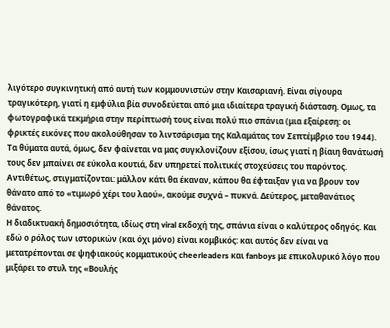λιγότερο συγκινητική από αυτή των κομμουνιστών στην Καισαριανή. Είναι σίγουρα τραγικότερη, γιατί η εμφύλια βία συνοδεύεται από μια ιδιαίτερα τραγική διάσταση. Ομως, τα φωτογραφικά τεκμήρια στην περίπτωσή τους είναι πολύ πιο σπάνια (μια εξαίρεση: οι φρικτές εικόνες που ακολούθησαν το λιντσάρισμα της Καλαμάτας τον Σεπτέμβριο του 1944). Τα θύματα αυτά, όμως, δεν φαίνεται να μας συγκλονίζουν εξίσου, ίσως γιατί η βίαιη θανάτωσή τους δεν μπαίνει σε εύκολα κουτιά, δεν υπηρετεί πολιτικές στοχεύσεις του παρόντος. Αντιθέτως, στιγματίζονται: μάλλον κάτι θα έκαναν, κάπου θα έφταιξαν για να βρουν τον θάνατο από το «τιμωρό χέρι του λαού», ακούμε συχνά – πυκνά. Δεύτερος, μεταθανάτιος θάνατος.
Η διαδικτυακή δημοσιότητα, ιδίως στη viral εκδοχή της, σπάνια είναι ο καλύτερος οδηγός. Και εδώ ο ρόλος των ιστορικών (και όχι μόνο) είναι κομβικός: και αυτός δεν είναι να μετατρέπονται σε ψηφιακούς κομματικούς cheerleaders και fanboys με επικολυρικό λόγο που μιξάρει το στυλ της «Βουλής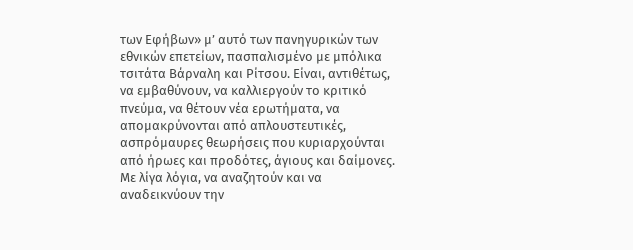των Εφήβων» μ’ αυτό των πανηγυρικών των εθνικών επετείων, πασπαλισμένο με μπόλικα τσιτάτα Βάρναλη και Ρίτσου. Είναι, αντιθέτως, να εμβαθύνουν, να καλλιεργούν το κριτικό πνεύμα, να θέτουν νέα ερωτήματα, να απομακρύνονται από απλουστευτικές, ασπρόμαυρες θεωρήσεις που κυριαρχούνται από ήρωες και προδότες, άγιους και δαίμονες. Με λίγα λόγια, να αναζητούν και να αναδεικνύουν την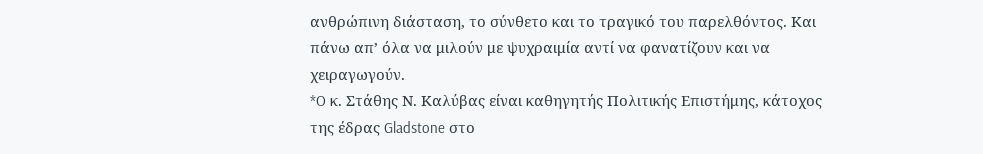ανθρώπινη διάσταση, το σύνθετο και το τραγικό του παρελθόντος. Και πάνω απ’ όλα να μιλούν με ψυχραιμία αντί να φανατίζουν και να χειραγωγούν.
*O κ. Στάθης Ν. Καλύβας είναι καθηγητής Πολιτικής Επιστήμης, κάτοχος της έδρας Gladstone στο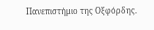Πανεπιστήμιο της Οξφόρδης.